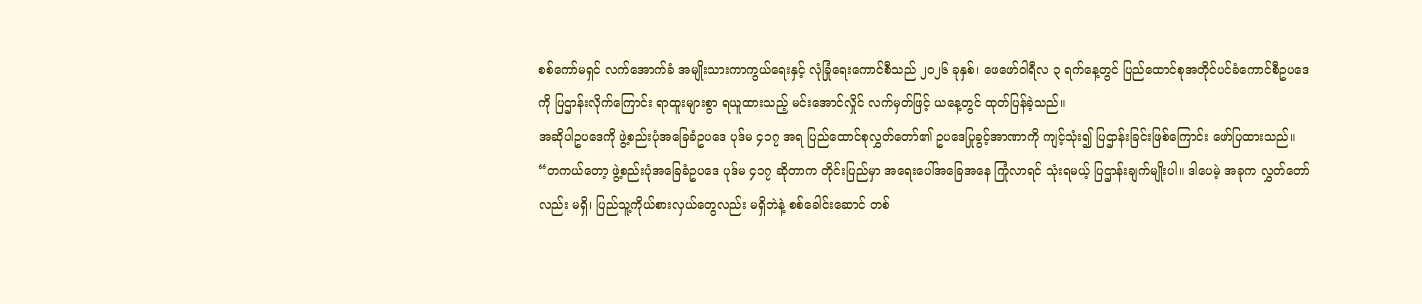စစ်ကော်မရှင် လက်အောက်ခံ အမျိုးသားကာကွယ်ရေးနှင့် လုံခြုံရေးကောင်စီသည် ၂၀၂၆ ခုနှစ်၊ ဖေဖော်ဝါရီလ ၃ ရက်နေ့တွင် ပြည်ထောင်စုအတိုင်ပင်ခံကောင်စီဥပဒေကို ပြဌာန်းလိုက်ကြောင်း ရာထူးများစွာ ရယူထားသည့် မင်းအောင်လှိုင် လက်မှတ်ဖြင့် ယနေ့တွင် ထုတ်ပြန်ခဲ့သည်။
အဆိုပါဥပဒေကို ဖွဲ့စည်းပုံအခြေခံဥပဒေ ပုဒ်မ ၄၁၇ အရ ပြည်ထောင်စုလွှတ်တော်၏ ဥပဒေပြုခွင့်အာဏာကို ကျင့်သုံး၍ ပြဌာန်းခြင်းဖြစ်ကြောင်း ဖော်ပြထားသည်။
“တကယ်တော့ ဖွဲ့စည်းပုံအခြေခံဥပဒေ ပုဒ်မ ၄၁၇ ဆိုတာက တိုင်းပြည်မှာ အရေးပေါ်အခြေအနေ ကြုံလာရင် သုံးရမယ့် ပြဌာန်းချက်မျိုးပါ။ ဒါပေမဲ့ အခုက လွှတ်တော်လည်း မရှိ၊ ပြည်သူ့ကိုယ်စားလှယ်တွေလည်း မရှိဘဲနဲ့ စစ်ခေါင်းဆောင် တစ်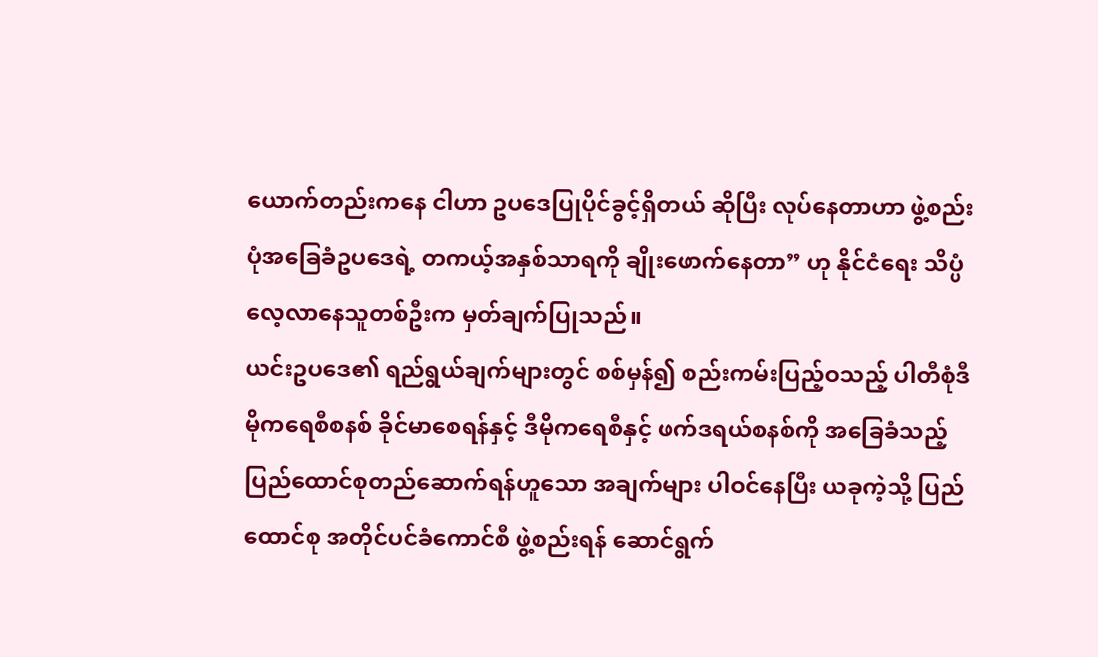ယောက်တည်းကနေ ငါဟာ ဥပဒေပြုပိုင်ခွင့်ရှိတယ် ဆိုပြီး လုပ်နေတာဟာ ဖွဲ့စည်းပုံအခြေခံဥပဒေရဲ့ တကယ့်အနှစ်သာရကို ချိုးဖောက်နေတာ” ဟု နိုင်ငံရေး သိပ္ပံလေ့လာနေသူတစ်ဦးက မှတ်ချက်ပြုသည်။
ယင်းဥပဒေ၏ ရည်ရွယ်ချက်များတွင် စစ်မှန်၍ စည်းကမ်းပြည့်ဝသည့် ပါတီစုံဒီမိုကရေစီစနစ် ခိုင်မာစေရန်နှင့် ဒီမိုကရေစီနှင့် ဖက်ဒရယ်စနစ်ကို အခြေခံသည့် ပြည်ထောင်စုတည်ဆောက်ရန်ဟူသော အချက်များ ပါဝင်နေပြီး ယခုကဲ့သို့ ပြည်ထောင်စု အတိုင်ပင်ခံကောင်စီ ဖွဲ့စည်းရန် ဆောင်ရွက်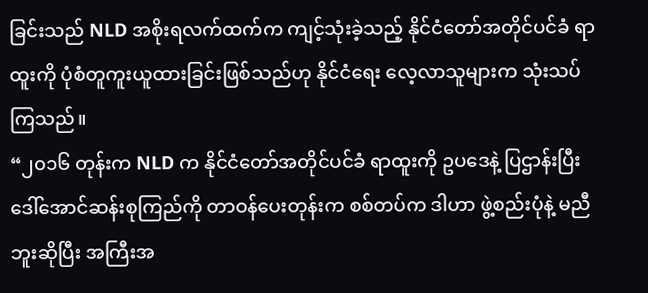ခြင်းသည် NLD အစိုးရလက်ထက်က ကျင့်သုံးခဲ့သည့် နိုင်ငံတော်အတိုင်ပင်ခံ ရာထူးကို ပုံစံတူကူးယူထားခြင်းဖြစ်သည်ဟု နိုင်ငံရေး လေ့လာသူများက သုံးသပ်ကြသည်။
“၂၀၁၆ တုန်းက NLD က နိုင်ငံတော်အတိုင်ပင်ခံ ရာထူးကို ဥပဒေနဲ့ ပြဌာန်းပြီး ဒေါ်အောင်ဆန်းစုကြည်ကို တာဝန်ပေးတုန်းက စစ်တပ်က ဒါဟာ ဖွဲ့စည်းပုံနဲ့ မညီဘူးဆိုပြီး အကြီးအ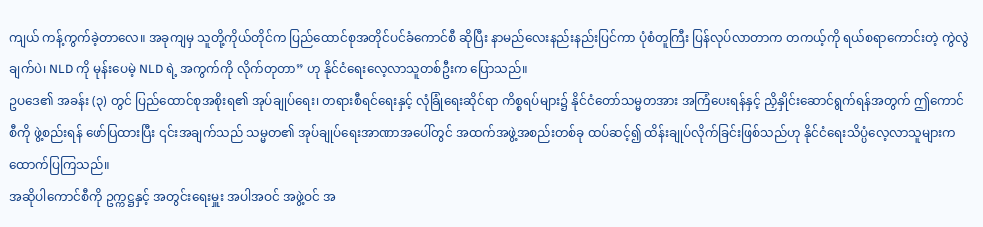ကျယ် ကန့်ကွက်ခဲ့တာလေ။ အခုကျမှ သူတို့ကိုယ်တိုင်က ပြည်ထောင်စုအတိုင်ပင်ခံကောင်စီ ဆိုပြီး နာမည်လေးနည်းနည်းပြင်ကာ ပုံစံတူကြီး ပြန်လုပ်လာတာက တကယ့်ကို ရယ်စရာကောင်းတဲ့ ကွဲလွဲချက်ပဲ၊ NLD ကို မုန်းပေမဲ့ NLD ရဲ့ အကွက်ကို လိုက်တုတာ” ဟု နိုင်ငံရေးလေ့လာသူတစ်ဦးက ပြောသည်။
ဥပဒေ၏ အခန်း (၃) တွင် ပြည်ထောင်စုအစိုးရ၏ အုပ်ချုပ်ရေး၊ တရားစီရင်ရေးနှင့် လုံခြုံရေးဆိုင်ရာ ကိစ္စရပ်များ၌ နိုင်ငံတော်သမ္မတအား အကြံပေးရန်နှင့် ညှိနှိုင်းဆောင်ရွက်ရန်အတွက် ဤကောင်စီကို ဖွဲ့စည်းရန် ဖော်ပြထားပြီး ၎င်းအချက်သည် သမ္မတ၏ အုပ်ချုပ်ရေးအာဏာအပေါ်တွင် အထက်အဖွဲ့အစည်းတစ်ခု ထပ်ဆင့်၍ ထိန်းချုပ်လိုက်ခြင်းဖြစ်သည်ဟု နိုင်ငံရေးသိပ္ပံလေ့လာသူများက ထောက်ပြကြသည်။
အဆိုပါကောင်စီကို ဥက္ကဋ္ဌနှင့် အတွင်းရေးမှူး အပါအဝင် အဖွဲ့ဝင် အ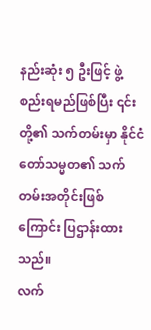နည်းဆုံး ၅ ဦးဖြင့် ဖွဲ့စည်းရမည်ဖြစ်ပြီး ၎င်းတို့၏ သက်တမ်းမှာ နိုင်ငံတော်သမ္မတ၏ သက်တမ်းအတိုင်းဖြစ်ကြောင်း ပြဌာန်းထားသည်။
လက်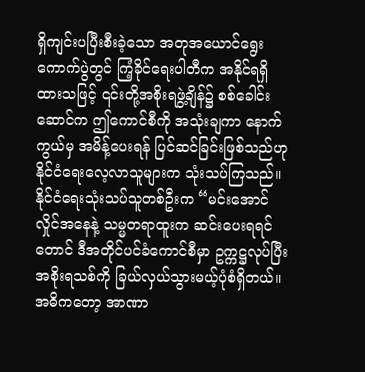ရှိကျင်းပပြီးစီးခဲ့သော အတုအယောင်ရွေးကောက်ပွဲတွင် ကြံ့ခိုင်ရေးပါတီက အနိုင်ရရှိထားသဖြင့် ၎င်းတို့အစိုးရဖွဲ့ချိန်၌ စစ်ခေါင်းဆောင်က ဤကောင်စီကို အသုံးချကာ နောက်ကွယ်မှ အမိန့်ပေးရန် ပြင်ဆင်ခြင်းဖြစ်သည်ဟု နိုင်ငံရေးလေ့လာသူများက သုံးသပ်ကြသည်။
နိုင်ငံရေးသုံးသပ်သူတစ်ဦးက “မင်းအောင်လှိုင်အနေနဲ့ သမ္မတရာထူးက ဆင်းပေးရရင်တောင် ဒီအတိုင်ပင်ခံကောင်စီမှာ ဥက္ကဋ္ဌလုပ်ပြီး အစိုးရသစ်ကို ခြယ်လှယ်သွားမယ့်ပုံစံရှိတယ်။ အဓိကတော့ အာဏာ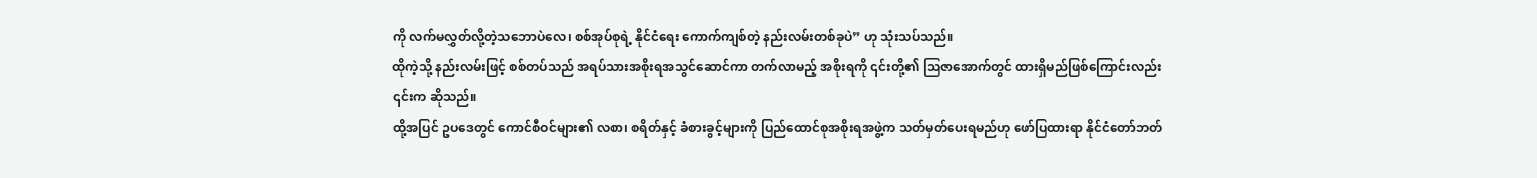ကို လက်မလွှတ်လို့တဲ့သဘောပဲလေ၊ စစ်အုပ်စုရဲ့ နိုင်ငံရေး ကောက်ကျစ်တဲ့ နည်းလမ်းတစ်ခုပဲ” ဟု သုံးသပ်သည်။
ထိုကဲ့သို့ နည်းလမ်းဖြင့် စစ်တပ်သည် အရပ်သားအစိုးရအသွင်ဆောင်ကာ တက်လာမည့် အစိုးရကို ၎င်းတို့၏ ဩဇာအောက်တွင် ထားရှိမည်ဖြစ်ကြောင်းလည်း ၎င်းက ဆိုသည်။
ထို့အပြင် ဥပဒေတွင် ကောင်စီဝင်များ၏ လစာ၊ စရိတ်နှင့် ခံစားခွင့်များကို ပြည်ထောင်စုအစိုးရအဖွဲ့က သတ်မှတ်ပေးရမည်ဟု ဖော်ပြထားရာ နိုင်ငံတော်ဘတ်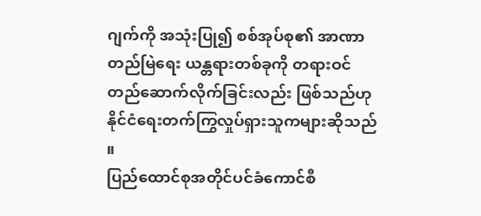ဂျက်ကို အသုံးပြု၍ စစ်အုပ်စု၏ အာဏာတည်မြဲရေး ယန္တရားတစ်ခုကို တရားဝင်တည်ဆောက်လိုက်ခြင်းလည်း ဖြစ်သည်ဟု နိုင်ငံရေးတက်ကြွလှုပ်ရှားသူကများဆိုသည် ။
ပြည်ထောင်စုအတိုင်ပင်ခံကောင်စီ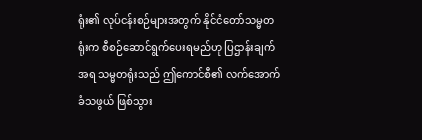ရုံး၏ လုပ်ငန်းစဉ်များအတွက် နိုင်ငံတော်သမ္မတရုံးက စီစဉ်ဆောင်ရွက်ပေးရမည်ဟု ပြဌာန်းချက်အရ သမ္မတရုံးသည် ဤကောင်စီ၏ လက်အောက်ခံသဖွယ် ဖြစ်သွား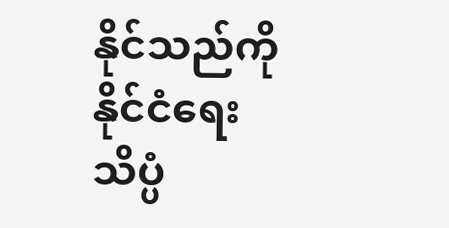နိုင်သည်ကို နိုင်ငံရေးသိပ္ပံ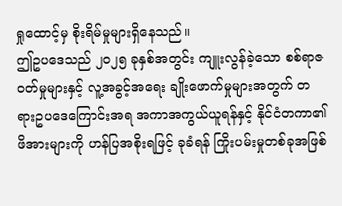ရှုထောင့်မှ စိုးရိမ်မှုများရှိနေသည်။
ဤဥပဒေသည် ၂၀၂၅ ခုနှစ်အတွင်း ကျူးလွန်ခဲ့သော စစ်ရာဇဝတ်မှုများနှင့် လူ့အခွင့်အရေး ချိုးဖောက်မှုများအတွက် တရားဥပဒေကြောင်းအရ အကာအကွယ်ယူရန်နှင့် နိုင်ငံတကာ၏ ဖိအားများကို ဟန်ပြအစိုးရဖြင့် ခုခံရန် ကြိုးပမ်းမှုတစ်ခုအဖြစ်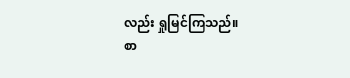လည်း ရှုမြင်ကြသည်။
စာ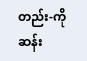တည်း-ကိုဆန်း